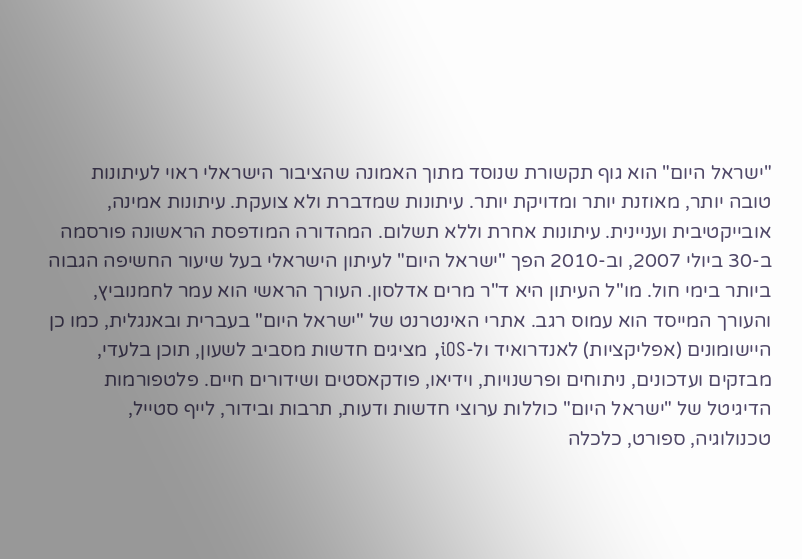"ישראל היום" הוא גוף תקשורת שנוסד מתוך האמונה שהציבור הישראלי ראוי לעיתונות טובה יותר, מאוזנת יותר ומדויקת יותר. עיתונות שמדברת ולא צועקת. עיתונות אמינה, אובייקטיבית ועניינית. עיתונות אחרת וללא תשלום. המהדורה המודפסת הראשונה פורסמה ב-30 ביולי 2007, וב-2010 הפך "ישראל היום" לעיתון הישראלי בעל שיעור החשיפה הגבוה ביותר בימי חול. מו"ל העיתון היא ד"ר מרים אדלסון. העורך הראשי הוא עמר לחמנוביץ, והעורך המייסד הוא עמוס רגב. אתרי האינטרנט של "ישראל היום" בעברית ובאנגלית, כמו כן היישומונים (אפליקציות) לאנדרואיד ול-iOS, מציגים חדשות מסביב לשעון, תוכן בלעדי, מבזקים ועדכונים, ניתוחים ופרשנויות, וידיאו, פודקאסטים ושידורים חיים. פלטפורמות הדיגיטל של "ישראל היום" כוללות ערוצי חדשות ודעות, תרבות ובידור, לייף סטייל, טכנולוגיה, ספורט, כלכלה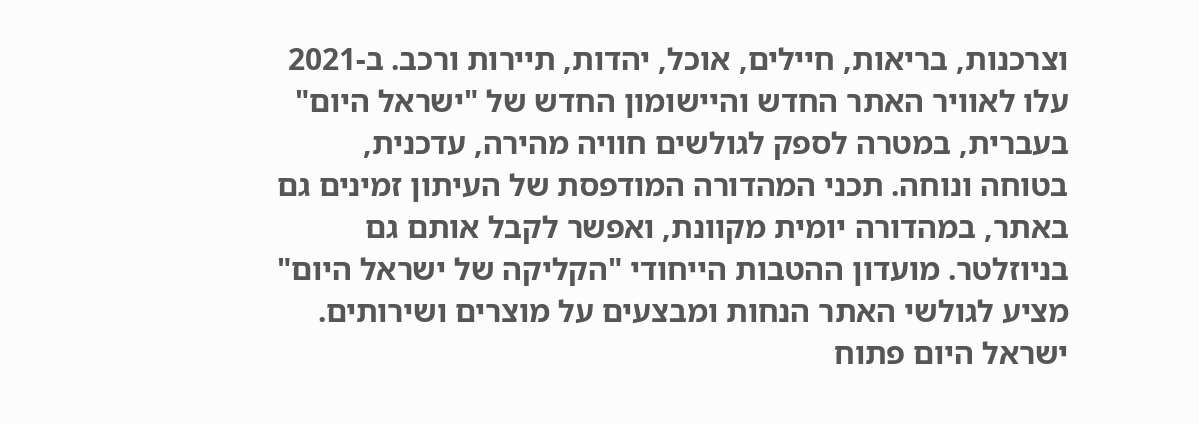וצרכנות, בריאות, חיילים, אוכל, יהדות, תיירות ורכב. ב-2021 עלו לאוויר האתר החדש והיישומון החדש של "ישראל היום" בעברית, במטרה לספק לגולשים חוויה מהירה, עדכנית, בטוחה ונוחה. תכני המהדורה המודפסת של העיתון זמינים גם באתר, במהדורה יומית מקוונת, ואפשר לקבל אותם גם בניוזלטר. מועדון ההטבות הייחודי "הקליקה של ישראל היום" מציע לגולשי האתר הנחות ומבצעים על מוצרים ושירותים. ישראל היום פתוח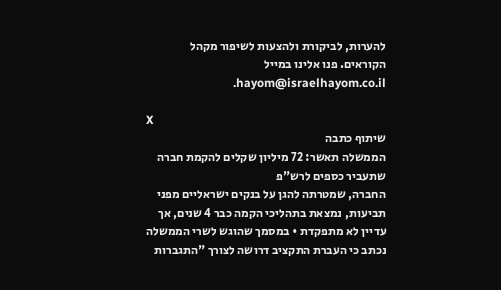להערות, לביקורת ולהצעות לשיפור מקהל הקוראים. פנו אלינו במייל hayom@israelhayom.co.il.

X
שיתוף כתבה
הממשלה תאשר: 72 מיליון שקלים להקמת חברה שתעביר כספים לרש"פ
החברה, שמטרתה להגן על בנקים ישראליים מפני תביעות, נמצאת בתהליכי הקמה כבר 4 שנים, אך עדיין לא מתפקדת • במסמך שהוגש לשרי הממשלה נכתב כי העברת התקציב דרושה לצורך "התגברות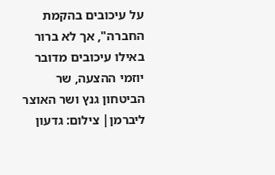על עיכובים בהקמת החברה", אך לא ברור באילו עיכובים מדובר
יוזמי ההצעה, שר הביטחון גנץ ושר האוצר ליברמן| צילום: גדעון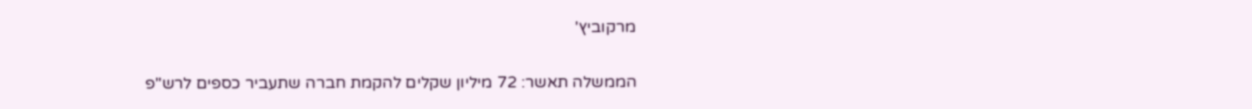מרקוביץ'

הממשלה תאשר: 72 מיליון שקלים להקמת חברה שתעביר כספים לרש"פ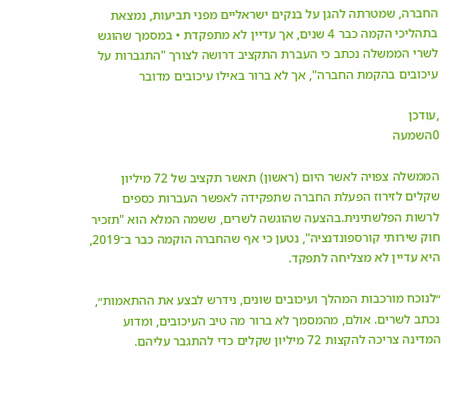החברה, שמטרתה להגן על בנקים ישראליים מפני תביעות, נמצאת בתהליכי הקמה כבר 4 שנים, אך עדיין לא מתפקדת • במסמך שהוגש לשרי הממשלה נכתב כי העברת התקציב דרושה לצורך "התגברות על עיכובים בהקמת החברה", אך לא ברור באילו עיכובים מדובר

,עודכן
0השמעה

הממשלה צפויה לאשר היום (ראשון) תאשר תקציב של 72 מיליון שקלים לזירוז הפעלת החברה שתפקידה לאפשר העברות כספים לרשות הפלשתינית.בהצעה שהוגשה לשרים, ששמה המלא הוא "תזכיר חוק שירותי קורספונדנציה", נטען כי אף שהחברה הוקמה כבר ב־2019, היא עדיין לא מצליחה לתפקד.

״לנוכח מורכבות המהלך ועיכובים שונים, נידרש לבצע את ההתאמות״, נכתב לשרים. אולם, מהמסמך לא ברור מה טיב העיכובים, ומדוע המדינה צריכה להקצות 72 מיליון שקלים כדי להתגבר עליהם.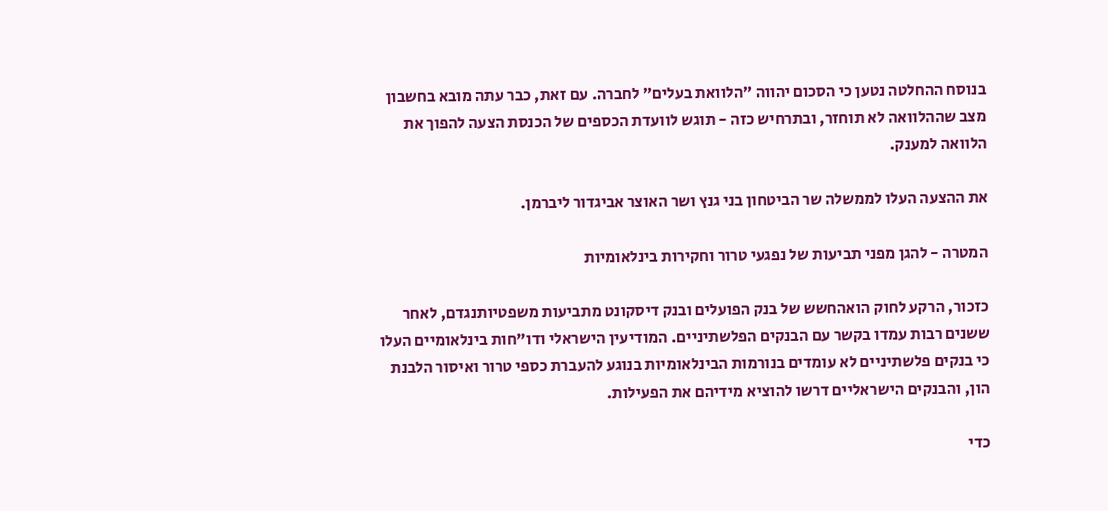בנוסח ההחלטה נטען כי הסכום יהווה ״הלוואת בעלים״ לחברה. עם זאת, כבר עתה מובא בחשבון מצב שההלוואה לא תוחזר, ובתרחיש כזה - תוגש לוועדת הכספים של הכנסת הצעה להפוך את הלוואה למענק.

את ההצעה העלו לממשלה שר הביטחון בני גנץ ושר האוצר אביגדור ליברמן.

המטרה - להגן מפני תביעות של נפגעי טרור וחקירות בינלאומיות

כזכור, הרקע לחוק הואהחשש של בנק הפועלים ובנק דיסקונט מתביעות משפטיותנגדם, לאחר ששנים רבות עמדו בקשר עם הבנקים הפלשתיניים. המודיעין הישראלי ודו"חות בינלאומיים העלו כי בנקים פלשתיניים לא עומדים בנורמות הבינלאומיות בנוגע להעברת כספי טרור ואיסור הלבנת הון, והבנקים הישראליים דרשו להוציא מידיהם את הפעילות.

כדי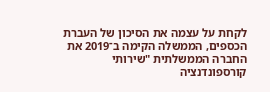לקחת על עצמה את הסיכון של העברת הכספים, הממשלה הקימה ב־2019 את החברה הממשלתית "שירותי קורספונדנציה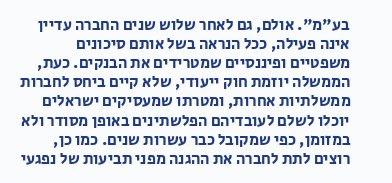בע"מ". אולם, גם לאחר שלוש שנים החברה עדיין אינה פעילה, ככל הנראה בשל אותם סיכונים משפטיים ופיננסיים שמטרידים את הבנקים. כעת, הממשלה יוזמת חוק ייעודי, שלא קיים ביחס לחברות ממשלתיות אחרות, ומטרתו שמעסיקים ישראלים יוכלו לשלם לעובדיהם הפלשתינים באופן מסודר ולא במזומן, כפי שמקובל כבר עשרות שנים. כמו כן, רוצים לתת לחברה את ההגנה מפני תביעות של נפגעי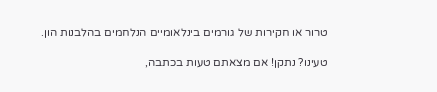טרור או חקירות של גורמים בינלאומיים הנלחמים בהלבנות הון.

טעינו? נתקן! אם מצאתם טעות בכתבה,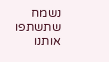נשמח שתשתפו אותנו